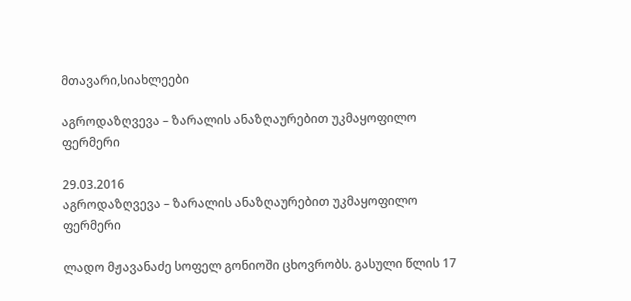მთავარი,სიახლეები

აგროდაზღვევა – ზარალის ანაზღაურებით უკმაყოფილო ფერმერი

29.03.2016
აგროდაზღვევა – ზარალის ანაზღაურებით უკმაყოფილო ფერმერი

ლადო მჟავანაძე სოფელ გონიოში ცხოვრობს. გასული წლის 17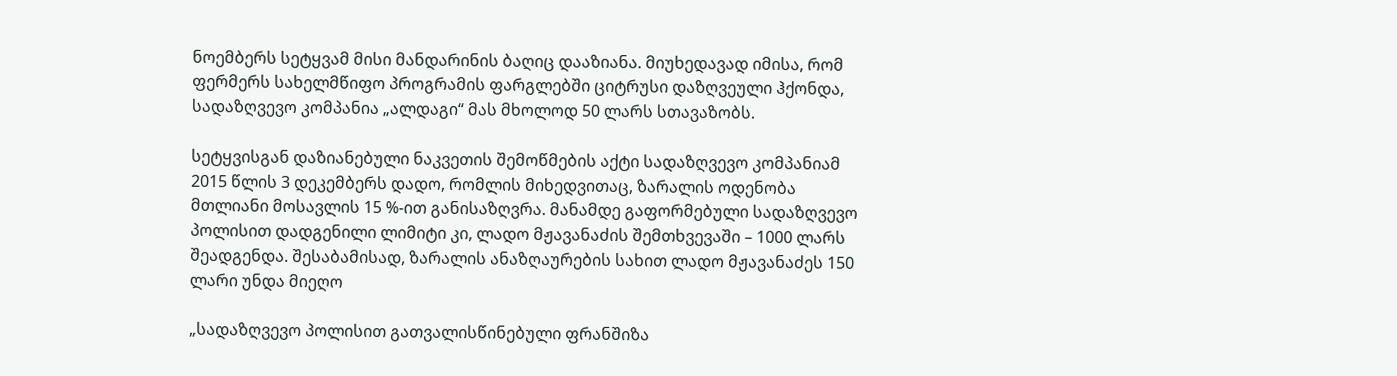ნოემბერს სეტყვამ მისი მანდარინის ბაღიც დააზიანა. მიუხედავად იმისა, რომ ფერმერს სახელმწიფო პროგრამის ფარგლებში ციტრუსი დაზღვეული ჰქონდა, სადაზღვევო კომპანია „ალდაგი“ მას მხოლოდ 50 ლარს სთავაზობს.

სეტყვისგან დაზიანებული ნაკვეთის შემოწმების აქტი სადაზღვევო კომპანიამ 2015 წლის 3 დეკემბერს დადო, რომლის მიხედვითაც, ზარალის ოდენობა მთლიანი მოსავლის 15 %-ით განისაზღვრა. მანამდე გაფორმებული სადაზღვევო პოლისით დადგენილი ლიმიტი კი, ლადო მჟავანაძის შემთხვევაში – 1000 ლარს შეადგენდა. შესაბამისად, ზარალის ანაზღაურების სახით ლადო მჟავანაძეს 150 ლარი უნდა მიეღო

„სადაზღვევო პოლისით გათვალისწინებული ფრანშიზა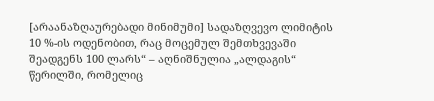[არაანაზღაურებადი მინიმუმი] სადაზღვევო ლიმიტის 10 %-ის ოდენობით, რაც მოცემულ შემთხვევაში შეადგენს 100 ლარს“ – აღნიშნულია „ალდაგის“ წერილში, რომელიც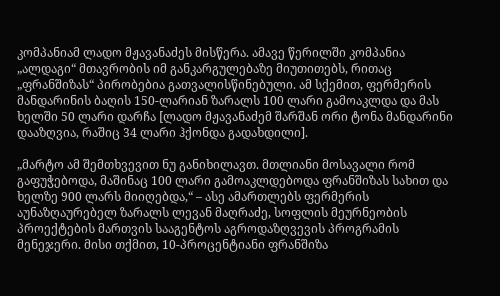კომპანიამ ლადო მჟავანაძეს მისწერა. ამავე წერილში კომპანია „ალდაგი“ მთავრობის იმ განკარგულებაზე მიუთითებს, რითაც „ფრანშიზას“ პირობებია გათვალისწინებული. ამ სქემით, ფერმერის მანდარინის ბაღის 150-ლარიან ზარალს 100 ლარი გამოაკლდა და მას ხელში 50 ლარი დარჩა [ლადო მჟავანაძემ შარშან ორი ტონა მანდარინი დააზღვია, რაშიც 34 ლარი ჰქონდა გადახდილი].

„მარტო ამ შემთხვევით ნუ განიხილავთ. მთლიანი მოსავალი რომ გაფუჭებოდა, მაშინაც 100 ლარი გამოაკლდებოდა ფრანშიზას სახით და ხელზე 900 ლარს მიიღებდა,“ – ასე ამართლებს ფერმერის აუნაზღაურებელ ზარალს ლევან მაღრაძე, სოფლის მეურნეობის პროექტების მართვის სააგენტოს აგროდაზღვევის პროგრამის მენეჯერი. მისი თქმით, 10-პროცენტიანი ფრანშიზა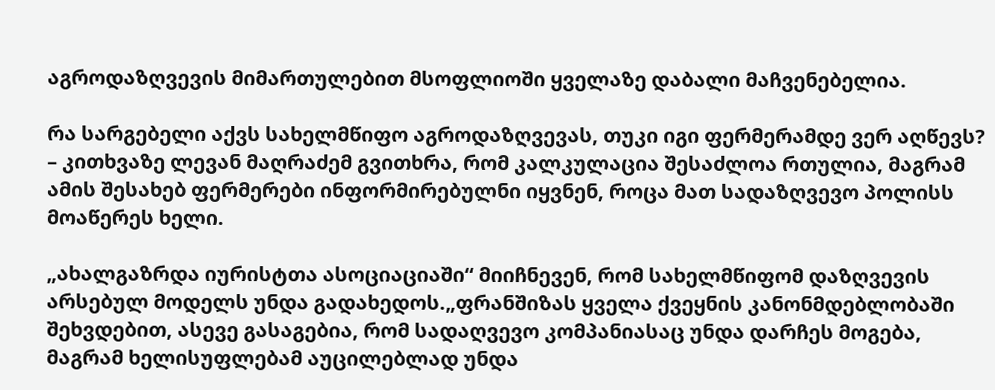აგროდაზღვევის მიმართულებით მსოფლიოში ყველაზე დაბალი მაჩვენებელია.

რა სარგებელი აქვს სახელმწიფო აგროდაზღვევას, თუკი იგი ფერმერამდე ვერ აღწევს? – კითხვაზე ლევან მაღრაძემ გვითხრა, რომ კალკულაცია შესაძლოა რთულია, მაგრამ ამის შესახებ ფერმერები ინფორმირებულნი იყვნენ, როცა მათ სადაზღვევო პოლისს მოაწერეს ხელი.

„ახალგაზრდა იურისტთა ასოციაციაში“ მიიჩნევენ, რომ სახელმწიფომ დაზღვევის არსებულ მოდელს უნდა გადახედოს.„ფრანშიზას ყველა ქვეყნის კანონმდებლობაში შეხვდებით, ასევე გასაგებია, რომ სადაღვევო კომპანიასაც უნდა დარჩეს მოგება, მაგრამ ხელისუფლებამ აუცილებლად უნდა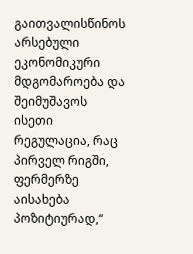გაითვალისწინოს არსებული ეკონომიკური მდგომაროება და შეიმუშავოს ისეთი რეგულაცია, რაც პირველ რიგში, ფერმერზე აისახება პოზიტიურად,“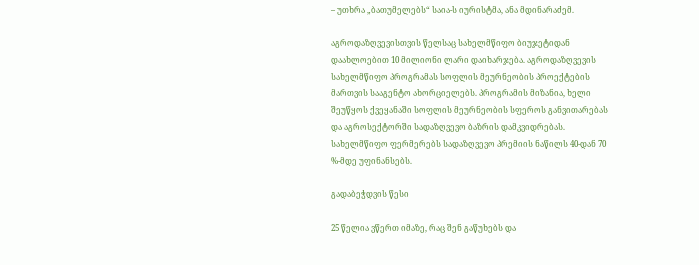– უთხრა „ბათუმელებს“ საია-ს იურისტმა, ანა მდინარაძემ.

აგროდაზღვევისთვის წელსაც სახელმწიფო ბიუჯეტიდან დაახლოებით 10 მილიონი ლარი დაიხარჯება. აგროდაზღვევის სახელმწიფო პროგრამას სოფლის მეურნეობის პროექტების მართვის სააგენტო ახორციელებს. პროგრამის მიზანია, ხელი შეუწყოს ქვეყანაში სოფლის მეურნეობის სფეროს განვითარებას და აგროსექტორში სადაზღვევო ბაზრის დამკვიდრებას. სახელმწიფო ფერმერებს სადაზღვევო პრემიის ნაწილს 40-დან 70 %-მდე უფინანსებს.

გადაბეჭდვის წესი

25 წელია ვწერთ იმაზე, რაც შენ გაწუხებს და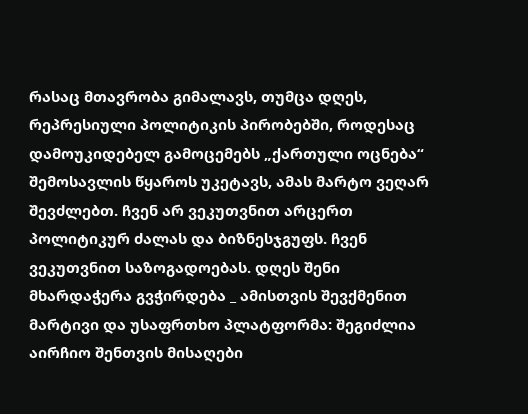რასაც მთავრობა გიმალავს, თუმცა დღეს, რეპრესიული პოლიტიკის პირობებში, როდესაც დამოუკიდებელ გამოცემებს „ქართული ოცნება“ შემოსავლის წყაროს უკეტავს, ამას მარტო ვეღარ შევძლებთ. ჩვენ არ ვეკუთვნით არცერთ პოლიტიკურ ძალას და ბიზნესჯგუფს. ჩვენ ვეკუთვნით საზოგადოებას. დღეს შენი მხარდაჭერა გვჭირდება _ ამისთვის შევქმენით მარტივი და უსაფრთხო პლატფორმა: შეგიძლია აირჩიო შენთვის მისაღები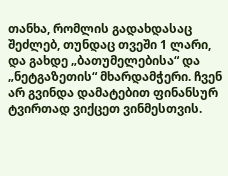თანხა, რომლის გადახდასაც შეძლებ, თუნდაც თვეში 1 ლარი, და გახდე „ბათუმელებისა“ და „ნეტგაზეთის“ მხარდამჭერი. ჩვენ არ გვინდა დამატებით ფინანსურ ტვირთად ვიქცეთ ვინმესთვის.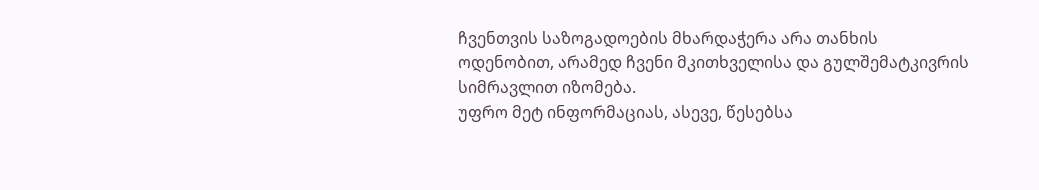ჩვენთვის საზოგადოების მხარდაჭერა არა თანხის ოდენობით, არამედ ჩვენი მკითხველისა და გულშემატკივრის სიმრავლით იზომება.
უფრო მეტ ინფორმაციას, ასევე, წესებსა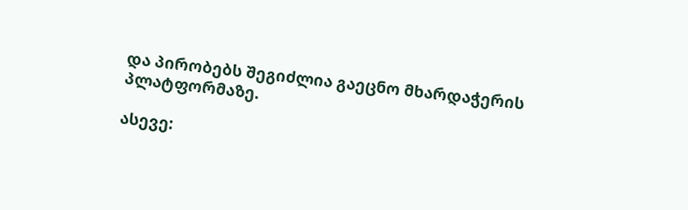და პირობებს შეგიძლია გაეცნო მხარდაჭერის პლატფორმაზე.

ასევე: